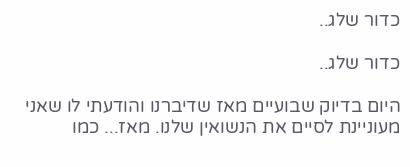כדור שלג..

כדור שלג..

היום בדיוק שבועיים מאז שדיברנו והודעתי לו שאני מעוניינת לסיים את הנשואין שלנו. מאז... כמו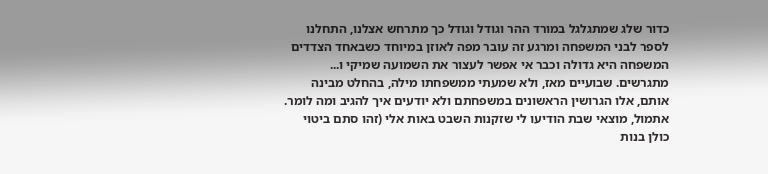כדור שלג שמתגלגל במורד ההר וגודל וגודל כך מתרחש אצלנו, התחלנו לספר לבני המשפחה ומרגע זה עובר מפה לאוזן במיוחד כשבאחד הצדדים המשפחה היא גדולה וכבר אי אפשר לעצור את השמועה שמיקי ו... מתגרשים. שבועיים מאז, ולא שמעתי ממשפחתו מילה, בהחלט מבינה אותם, אלו הגרושין הראשונים במשפחתם ולא יודעים איך להגיב ומה לומר. אתמול, מוצאי שבת הודיעו לי שזקנות השבט באות אלי (זהו סתם ביטוי כולן בנות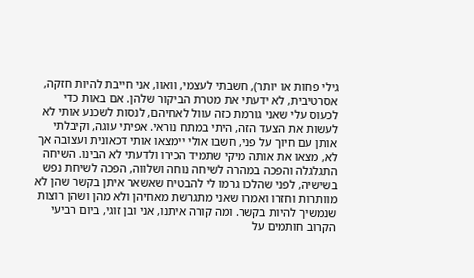גילי פחות או יותר), חשבתי לעצמי, וואוו, אני חייבת להיות חזקה, אסרטיבית, לא ידעתי את מטרת הביקור שלהן. אם באות כדי לכעוס עלי שאני גורמת כזה עוול לאחיהם, לנסות לשכנע אותי לא לעשות את הצעד הזה, היתי במתח נוראי. אפיתי עוגה, וקיבלתי אותן עם חיוך על פני, חשבו אולי יימצאו אותי דכאונית ועצובה אך לא, מצאו את אותה מיקי שתמיד הכירו ולדעתי לא הבינו. השיחה התגלגלה והפכה במהרה לשיחה נוחה ושלווה, הפכה לשיחת נפש בשישיה, לפני שהלכו גרמו לי להבטיח שאשאר איתן בקשר שהן לא מוותרות וחזרו ואמרו שאני מתגרשת מאחיהן ולא מהן ושהן רוצות שנמשיך להיות בקשר. ומה קורה איתנו, אני ובן זוגי, ביום רביעי הקרוב חותמים על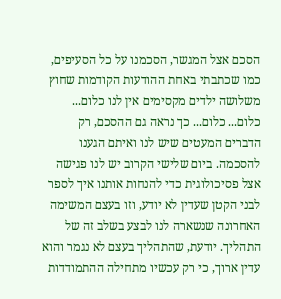הסכם אצל המגשר, הסכמנו על כל הסעיפים, כמו שכתבתי באחת ההודעות הקודמות שחוץ משלושה ילדים מקסימים אין לנו כלום... כלום... כלום... כך נראה גם ההסכם, רק הדברים המעטים שיש לנו ואיתם הגענו להסכמה. ביום שלישי הקרוב יש לנו פגישה אצל פסיכולוגית כדי להנחות אותנו איך לספר לבני הקטן שעדין לא יודע, וזו בעצם המשימה האחרונה שנשארה לנו לבצע בשלב זה של התהליך. יודעת, שהתהליך בעצם לא נגמר והוא עדין ארוך, כי רק עכשיו מתחילה ההתמודדות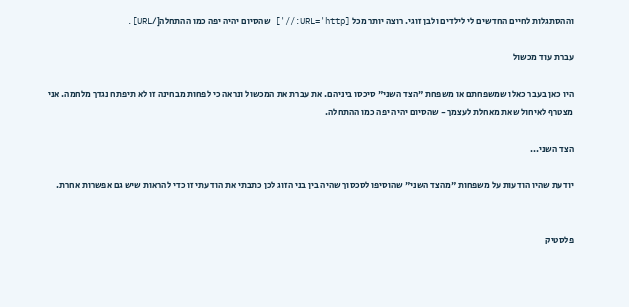וההסתגלות לחיים החדשים לי לילדים ולבן זוגי. רוצה יותר מכל [URL='http://'] שהסיום יהיה יפה כמו ההתחלה[/URL].

עברת עוד מכשול

היו כאן בעבר כאלו שמשפחתם או משפחת "הצד השני" סיכסו ביניהם. את עברת את המכשול ונראה כי לפחות מבחינה זו לא תיפתח נגדך מלחמה. אני מצטרף לאיחול שאת מאחלת לעצמך - שהסיום יהיה יפה כמו ההתחלה.

הצד השני...

יודעת שהיו הודעות על משפחות "מהצד השני" שהוסיפו לסכסוך שהיה בין בני הזוג לכן כתבתי את הודעתי זו כדי להראות שיש גם אפשרות אחרת.


פלסטיק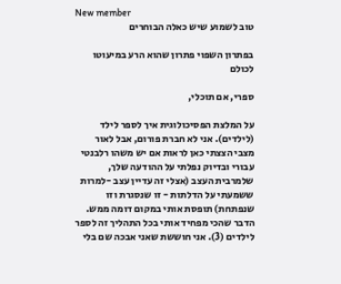New member
טוב לשמוע שיש כאלה הבוחרים

בפתרון השפוי פתרון שהוא הרע במיעוטו לכולם

ספרי, אם תוכלי,

על המלצת הפסיכולוגית איך לספר לילד (לילדים). אני לא חברת פורום, אבל לאור מצבי הצצתי כאן לראות אם יש משהו רלבנטי עבורי ובדיוק נפלתי על ההודעה שלך, שלמרבית העצב (אצלי זה עדיין עצב -למרות ששמעתי על הדלתות - זו שנסגרת וזו שנפתחת) תופסת אותי במקום דומה ממש. הדבר שהכי מפחיד אותי בכל התהליך זה לספר לילדים (3). אני חוששת שאני אבכה שם בלי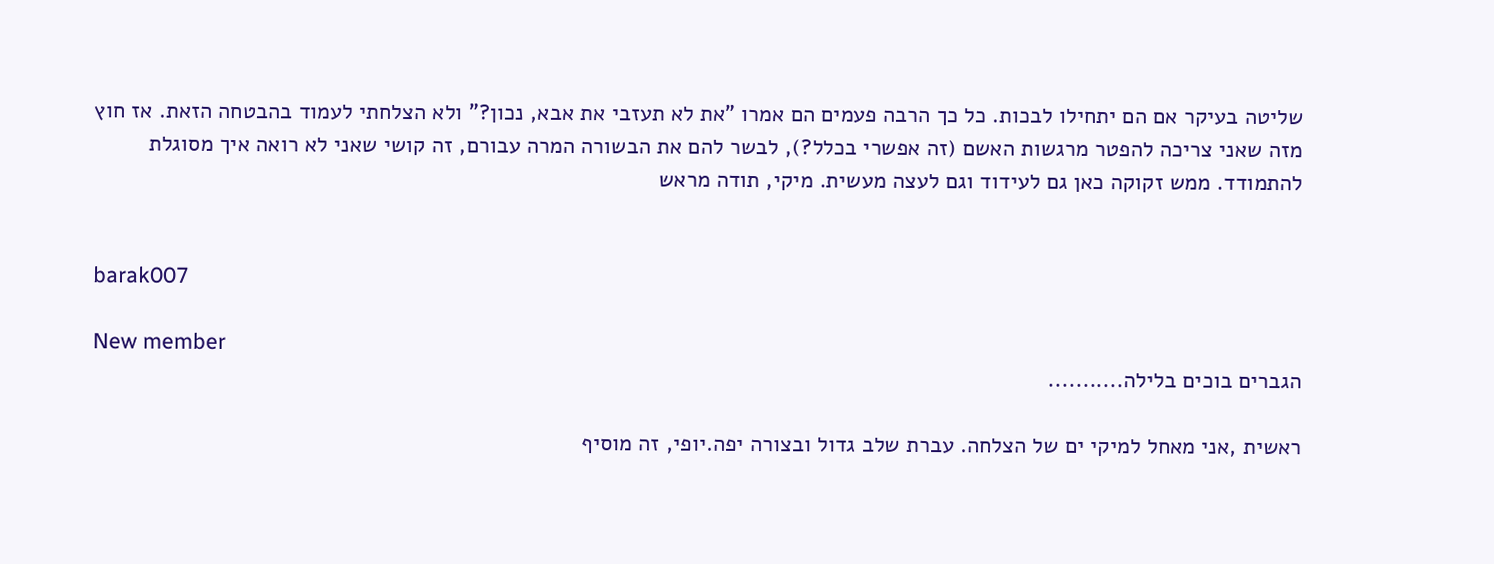שליטה בעיקר אם הם יתחילו לבכות. כל כך הרבה פעמים הם אמרו "את לא תעזבי את אבא, נכון?" ולא הצלחתי לעמוד בהבטחה הזאת. אז חוץ מזה שאני צריכה להפטר מרגשות האשם (זה אפשרי בכלל?), לבשר להם את הבשורה המרה עבורם, זה קושי שאני לא רואה איך מסוגלת להתמודד. ממש זקוקה כאן גם לעידוד וגם לעצה מעשית. מיקי, תודה מראש


barak007

New member
הגברים בוכים בלילה...........

ראשית ,אני מאחל למיקי ים של הצלחה. עברת שלב גדול ובצורה יפה.יופי, זה מוסיף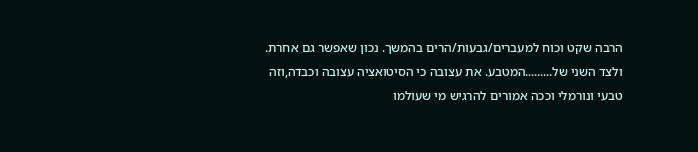הרבה שקט וכוח למעברים/גבעות/הרים בהמשך. נכון שאפשר גם אחרת. ולצד השני של.........המטבע. את עצובה כי הסיטואציה עצובה וכבדה,וזה טבעי ונורמלי וככה אמורים להרגיש מי שעולמו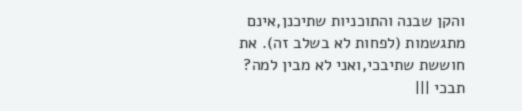והקן שבנה והתוכניות שתיכנן,אינם מתגשמות (לפחות לא בשלב זה). את חוששת שתיבכי,ואני לא מבין למה? תבכי |||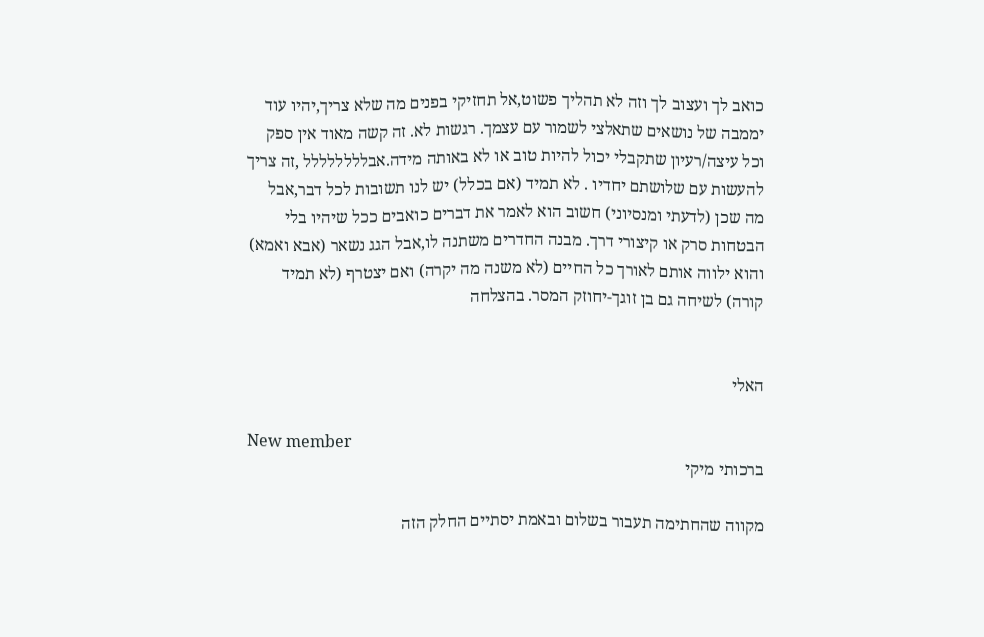כואב לך ועצוב לך וזה לא תהליך פשוט,אל תחזיקי בפנים מה שלא צריך,יהיו עוד יממבה של נושאים שתאלצי לשמור עם עצמך. רגשות לא. זה קשה מאוד אין ספק וכל עיצה/רעיון שתקבלי יכול להיות טוב או לא באותה מידה.אבלללללללל ,זה צריך להעשות עם שלושתם יחדיו . לא תמיד (אם בכלל) יש לנו תשובות לכל דבר,אבל מה שכן (לדעתי ומנסיוני) חשוב הוא לאמר את דברים כואבים ככל שיהיו בלי הבטחות סרק או קיצורי דרך. מבנה החדרים משתנה לו,אבל הגג נשאר (אבא ואמא) והוא ילווה אותם לאורך כל החיים (לא משנה מה יקרה) ואם יצטרף (לא תמיד קורה) לשיחה גם בן זוגך-יחוזק המסר. בהצלחה


האלי

New member
ברכותי מיקי

מקווה שהחתימה תעבור בשלום ובאמת יסתיים החלק הזה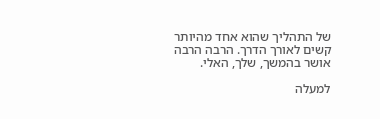של התהליך שהוא אחד מהיותר קשים לאורך הדרך. הרבה הרבה אושר בהמשך, שלך, האלי.

למעלה